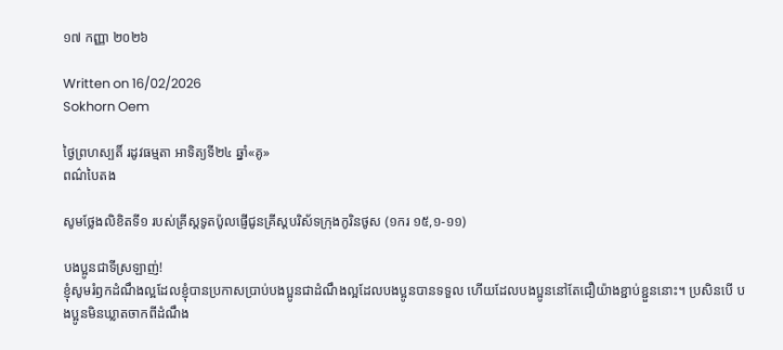១៧ កញ្ញា ២០២៦

Written on 16/02/2026
Sokhorn Oem

ថ្ងៃព្រហស្បតិ៍ រដូវធម្មតា អាទិត្យទី២៤ ឆ្នាំ«គូ»
ពណ៌បៃតង

សូមថ្លែងលិខិតទី១ របស់គ្រីស្ដទូតប៉ូលផ្ញើជូនគ្រីស្ដបរិស័ទក្រុងកូរិនថូស (១ករ ១៥,១-១១)

បងប្អូនជាទីស្រឡាញ់!
ខ្ញុំសូមរំឭកដំណឹងល្អដែលខ្ញុំបានប្រកាសប្រាប់បងប្អូនជាដំណឹងល្អដែលបងប្អូនបានទទួល ហើយដែលបងប្អូននៅតែជឿយ៉ាងខ្ជាប់ខ្ជួននោះ។ ប្រសិនបើ បងប្អូនមិនឃ្លាតចាកពីដំណឹង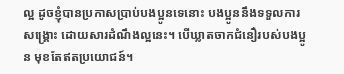ល្អ ដូចខ្ញុំបានប្រកាសប្រាប់បងប្អូនទេនោះ បងប្អូននឹងទទួលការសង្រ្គោះ ដោយសារដំណឹងល្អនេះ។ បើឃ្លាតចាកជំនឿរបស់បងប្អូន មុខតែឥតប្រយោជន៍។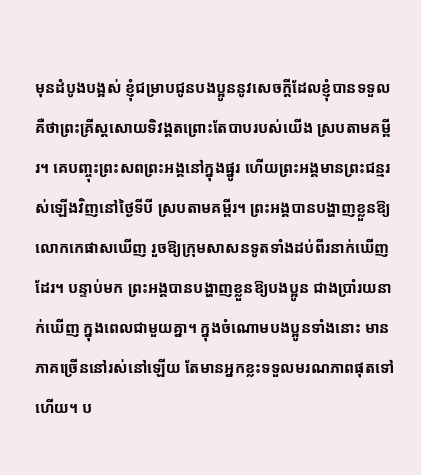មុនដំបូងបង្អស់ ខ្ញុំជម្រាបជូនបងប្អូននូវសេចក្ដីដែលខ្ញុំបានទទួល គឺថាព្រះគ្រីស្ដសោយទិវង្គតព្រោះតែបាបរបស់យើង ស្របតាមគម្ពីរ។ គេបញ្ចុះព្រះសពព្រះអង្គនៅក្នុងផ្នូរ ហើយព្រះអង្គមានព្រះជន្មរស់ឡើងវិញនៅថ្ងៃទីបី ស្របតាមគម្ពីរ។ ព្រះអង្គបានបង្ហាញខ្លួនឱ្យលោកកេផាសឃើញ រួចឱ្យក្រុមសាសនទូតទាំងដប់ពីរនាក់ឃើញដែរ។ បន្ទាប់មក ព្រះអង្គបានបង្ហាញខ្លួនឱ្យបងប្អូន ជាងប្រាំរយនាក់ឃើញ ក្នុងពេលជាមួយគ្នា។ ក្នុងចំណោមបងប្អូនទាំងនោះ មានភាគច្រើននៅរស់នៅឡើយ តែមានអ្នកខ្លះទទួលមរណភាពផុតទៅហើយ។ ប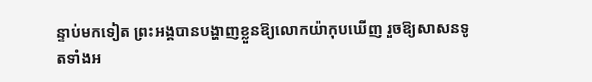ន្ទាប់មកទៀត ព្រះអង្គបានបង្ហាញខ្លួនឱ្យលោកយ៉ាកុបឃើញ រួចឱ្យសាសនទូតទាំងអ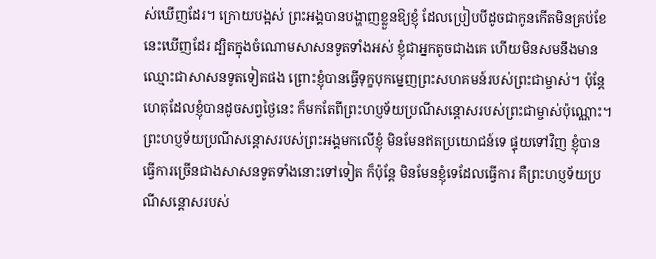ស់ឃើញដែរ។ ក្រោយបង្អស់ ព្រះអង្គបានបង្ហាញខ្លួនឱ្យខ្ញុំ ដែលប្រៀបបីដូចជាកូនកើតមិនគ្រប់ខែនេះឃើញដែរ ដ្បិតក្នុងចំណោមសាសនទូតទាំងអស់ ខ្ញុំជាអ្នកតូចជាងគេ ហើយមិនសមនឹងមានឈ្មោះជាសាសនទូតទៀតផង ព្រោះខ្ញុំបានធ្វើទុក្ខបុកម្នេញព្រះសហគមន៍របស់ព្រះជាម្ចាស់។ ប៉ុន្ដែ ហេតុដែលខ្ញុំបានដូចសព្វថ្ងៃនេះ ក៏មកតែពីព្រះហប្ញទ័យប្រណីសន្ដោសរបស់ព្រះជាម្ចាស់ប៉ុណ្ណោះ។ ព្រះហប្ញទ័យប្រណីសន្ដោសរបស់ព្រះអង្គមកលើខ្ញុំ មិនមែនឥតប្រយោជន៍ទេ ផ្ទុយទៅវិញ ខ្ញុំបានធ្វើការច្រើនជាងសាសនទូតទាំងនោះទៅទៀត ក៏ប៉ុន្ដែ មិនមែនខ្ញុំទេដែលធើ្វការ គឺព្រះហប្ញទ័យប្រណីសន្ដោសរបស់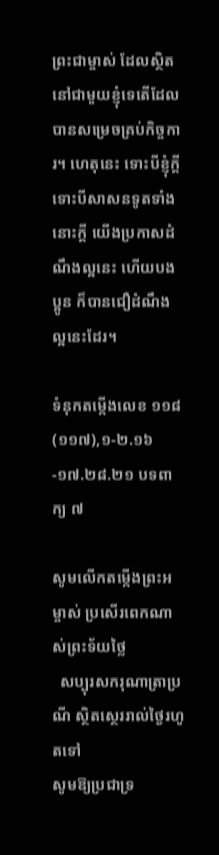ព្រះជាម្ចាស់ ដែលស្ថិតនៅជាមួយខ្ញុំទេតើដែលបានសម្រេចគ្រប់កិច្ចការ។ ហេតុនេះ ទោះបីខ្ញុំក្ដី ទោះបីសាសនទូតទាំងនោះក្ដី យើងប្រកាសដំណឹងល្អនេះ ហើយបងប្អូន ក៏បានជឿដំណឹងល្អនេះដែរ។

ទំនុកតម្កើងលេខ ១១៨ (១១៧),១-២.១៦-១៧.២៨.២១ បទពាក្យ ៧

សូមលើកតម្កើងព្រះអម្ចាស់ ប្រសើរពេកណាស់ព្រះទ័យថ្លៃ
  សប្បុរសករុណាត្រាប្រណី ស្ថិតស្ថេររាល់ថ្ងៃរហូតទៅ
សូមឱ្យប្រជាទ្រ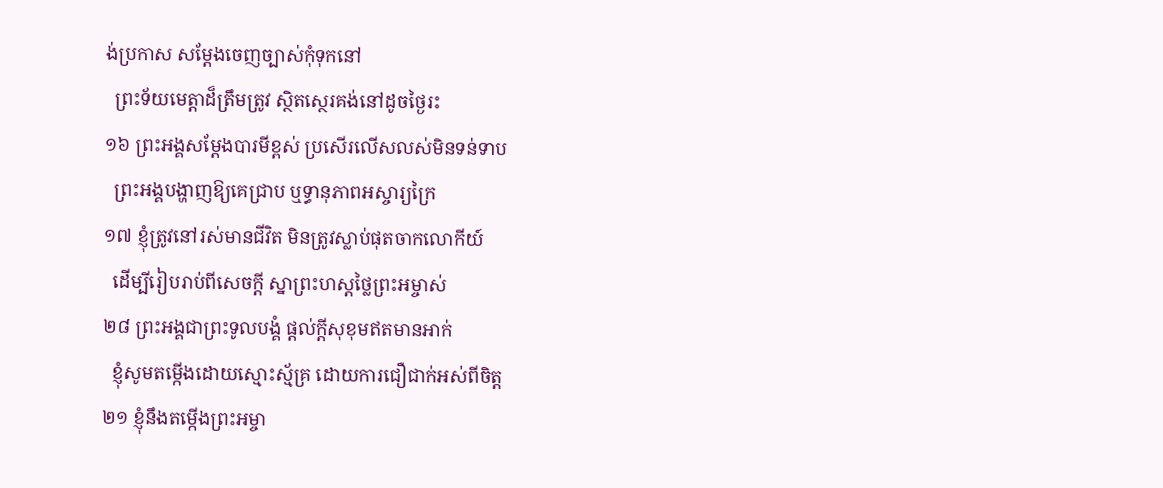ង់ប្រកាស សម្ដែងចេញច្បាស់កុំទុកនៅ
  ព្រះទ័យមេត្តាដ៏ត្រឹមត្រូវ ស្ថិតស្ថេរគង់នៅដូចថ្ងៃរះ
១៦ ព្រះអង្គសម្ដែងបារមីខ្ពស់ ប្រសើរលើសលស់មិនទន់ទាប
  ព្រះអង្គបង្ហាញឱ្យគេជ្រាប ឬទ្ធានុភាពអស្ចារ្យក្រៃ
១៧ ខ្ញុំត្រូវនៅរស់មានជីវិត មិនត្រូវស្លាប់ផុតចាកលោកីយ៍
  ដើម្បីរៀបរាប់ពីសេចក្ដី ស្នាព្រះហស្តថ្លៃព្រះអម្ចាស់
២៨ ព្រះអង្គជាព្រះទូលបង្គំ ផ្ដល់ក្ដីសុខុមឥតមានអាក់
  ខ្ញុំសូមតម្កើងដោយស្មោះស្ម័គ្រ ដោយការជឿជាក់អស់ពីចិត្ត
២១ ខ្ញុំនឹងតម្កើងព្រះអម្ចា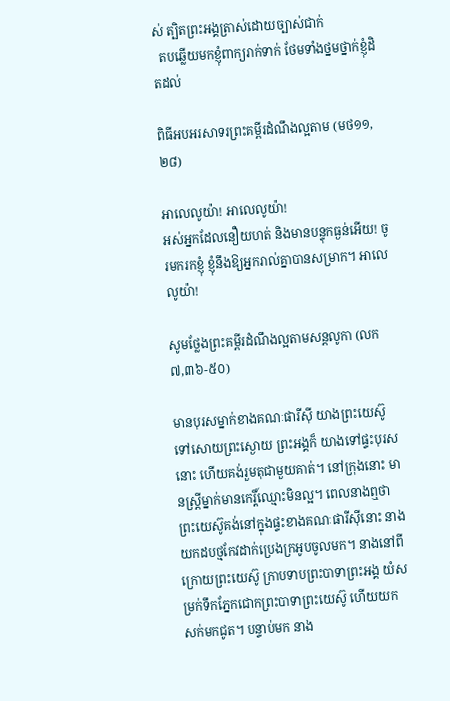ស់ ត្បិតព្រះអង្គត្រាស់ដោយច្បាស់ជាក់
  តបឆ្លើយមកខ្ញុំពាក្យរាក់ទាក់ ថែមទាំងថ្នមថ្នាក់ខ្ញុំដិតដល់

ពិធីអបអរសាទរព្រះគម្ពីរដំណឹងល្អតាម (មថ១១,២៨)

អាលេលូយ៉ា! អាលេលូយ៉ា!
អស់អ្នកដែលនឿយហត់ និងមានបន្ទុកធ្ងន់អើយ! ចូរមករកខ្ញុំ ខ្ញុំនឹងឱ្យអ្នករាល់គ្នាបានសម្រាក។ អាលេលូយ៉ា!

សូមថ្លែងព្រះគម្ពីរដំណឹងល្អតាមសន្តលូកា (លក ៧,៣៦-៥០)

មានបុរសម្នាក់ខាងគណៈផារីស៊ី យាងព្រះយេស៊ូទៅសោយព្រះស្ងោយ ព្រះអង្គក៏ យាងទៅផ្ទះបុរសនោះ ហើយគង់រួមតុជាមួយគាត់។ នៅក្រុងនោះ មានស្រ្តីម្នាក់មានកេរ្តិ៍ឈ្មោះមិនល្អ។ ពេលនាងឮថា ព្រះយេស៊ូគង់នៅក្នុងផ្ទះខាងគណៈផារីស៊ីនោះ នាងយកដបថ្មកែវដាក់ប្រេងក្រអូបចូលមក។ នាងនៅពីក្រោយព្រះយេស៊ូ ក្រាបទាបព្រះបាទាព្រះអង្គ យំសម្រក់ទឹកភ្នែកជោកព្រះបាទាព្រះយេស៊ូ ហើយយកសក់មកជូត។ បន្ទាប់មក នាង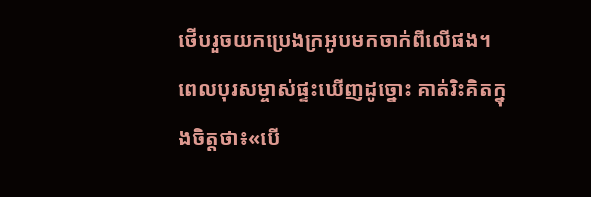ថើបរួចយកប្រេងក្រអូបមកចាក់ពីលើផង។ ពេលបុរសម្ចាស់ផ្ទះឃើញដូច្នោះ គាត់រិះគិតក្នុងចិត្តថា៖«បើ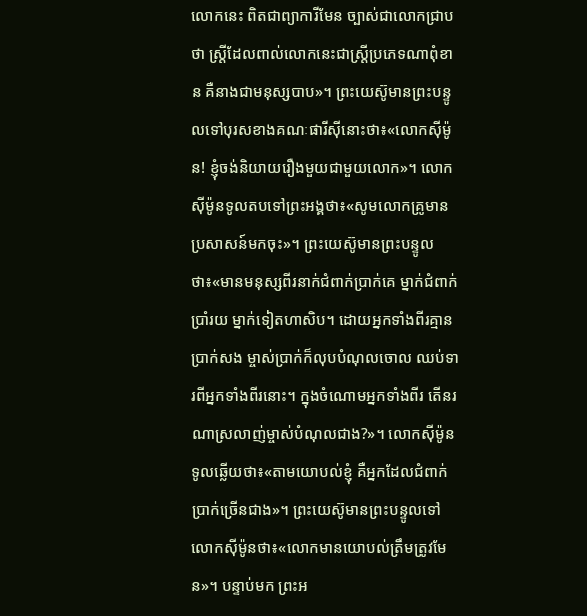លោកនេះ ពិតជាព្យាការីមែន ច្បាស់ជាលោកជ្រាបថា ស្រ្តីដែលពាល់លោកនេះជាស្រ្តីប្រភេទណាពុំខាន គឺនាងជាមនុស្សបាប»។ ព្រះយេស៊ូមានព្រះបន្ទូលទៅបុរសខាងគណៈផារីស៊ីនោះថា៖«លោកស៊ីម៉ូន! ខ្ញុំចង់និយាយរឿងមួយជាមួយលោក»។ លោកស៊ីម៉ូនទូលតបទៅព្រះអង្គថា៖«សូមលោកគ្រូមានប្រសាសន៍មកចុះ»។ ព្រះយេស៊ូមានព្រះបន្ទូលថា៖«មានមនុស្សពីរនាក់ជំពាក់ប្រាក់គេ ម្នាក់ជំពាក់ប្រាំរយ ម្នាក់ទៀតហាសិប។ ដោយអ្នកទាំងពីរគ្មានប្រាក់សង ម្ចាស់ប្រាក់ក៏លុបបំណុលចោល ឈប់ទារពីអ្នកទាំងពីរនោះ។ ក្នុងចំណោមអ្នកទាំងពីរ តើនរណាស្រលាញ់ម្ចាស់បំណុលជាង?»។ លោកស៊ីម៉ូនទូលឆ្លើយថា៖«តាមយោបល់ខ្ញុំ គឺអ្នកដែលជំពាក់ប្រាក់ច្រើនជាង»។ ព្រះយេស៊ូមានព្រះបន្ទូលទៅលោកស៊ីម៉ូនថា៖«លោកមានយោបល់ត្រឹមត្រូវមែន»។ បន្ទាប់មក ព្រះអ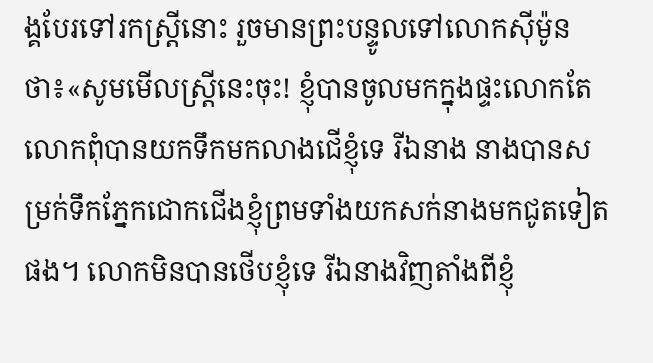ង្គបែរទៅរកស្រ្តីនោះ រួចមានព្រះបន្ទូលទៅលោកស៊ីម៉ូនថា៖«សូមមើលស្រ្តីនេះចុះ! ខ្ញុំបានចូលមកក្នុងផ្ទះលោកតែលោកពុំបានយកទឹកមកលាងជើខ្ញុំទេ រីឯនាង នាងបានសម្រក់ទឹកភ្នែកជោកជើងខ្ញុំព្រមទាំងយកសក់នាងមកជូតទៀតផង។ លោកមិនបានថើបខ្ញុំទេ រីឯនាងវិញតាំងពីខ្ញុំ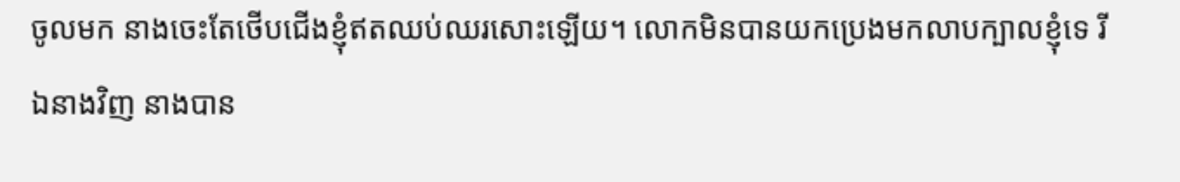ចូលមក នាងចេះតែថើបជើងខ្ញុំឥតឈប់ឈរសោះឡើយ។ លោកមិនបានយកប្រេងមកលាបក្បាលខ្ញុំទេ រីឯនាងវិញ នាងបាន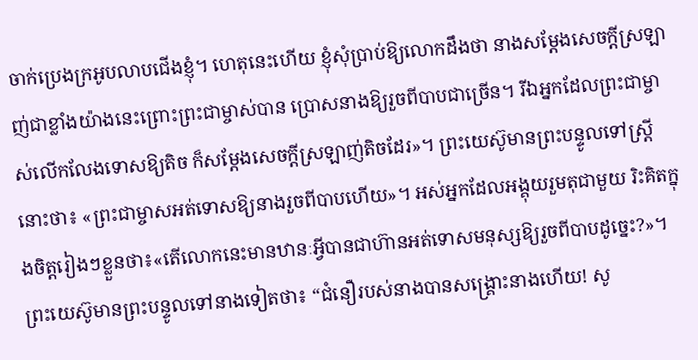ចាក់ប្រេងក្រអូបលាបជើងខ្ញុំ។ ហេតុនេះហើយ ខ្ញុំសុំប្រាប់ឱ្យលោកដឹងថា នាងសម្ដែងសេចក្ដីស្រឡាញ់ជាខ្លាំងយ៉ាងនេះព្រោះព្រះជាម្ចាស់បាន ប្រោសនាងឱ្យរួចពីបាបជាច្រើន។ រីឯអ្នកដែលព្រះជាម្ចាស់លើកលែងទោសឱ្យតិច ក៏សម្ដែងសេចក្ដីស្រឡាញ់តិចដែរ»។ ព្រះយេស៊ូមានព្រះបន្ទូលទៅស្រ្ដីនោះថា៖ «ព្រះជាម្ចាសអត់ទោសឱ្យនាងរួចពីបាបហើយ»។ អស់អ្នកដែលអង្គុយរួមតុជាមួយ រិះគិតក្នុងចិត្តរៀងៗខ្លួនថា៖«តើលោកនេះមានឋានៈអ្វីបានជាហ៊ានអត់ទោសមនុស្សឱ្យរួចពីបាបដូច្នេះ?»។ ព្រះយេស៊ូមានព្រះបន្ទូលទៅនាងទៀតថា៖ “ជំនឿរបស់នាងបានសង្គ្រោះនាងហើយ! សូ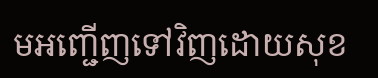មអញ្ជើញទៅវិញដោយសុខ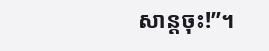សាន្ដចុះ!”។